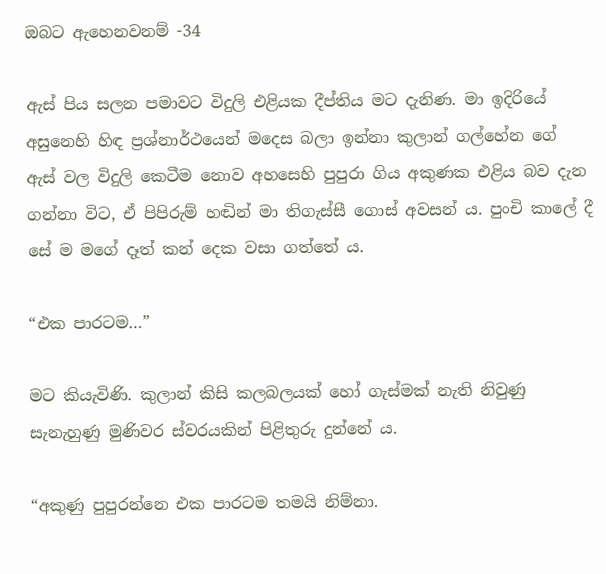ඔබට ඇහෙනවනම් -34

ඇස් පිය සලන පමාවට විදුලි එළියක දීප්තිය මට දැනිණ. මා ඉදිරියේ අසුනෙහි හිඳ ප්‍රශ්නාර්ථයෙන් මදෙස බලා ඉන්නා කුලාන් ගල්හේන ගේ ඇස් වල විදුලි කෙටීම නොව අහසෙහි පුපුරා ගිය අකුණක එළිය බව දැන ගන්නා විට, ඒ පිපිරුම් හඬින් මා තිගැස්සී ගොස් අවසන් ය. පුංචි කාලේ දී සේ ම මගේ දෑත් කන් දෙක වසා ගත්තේ ය.

“එක පාරටම…”

මට කියැවිණි. කුලාන් කිසි කලබලයක් හෝ ගැස්මක් නැති නිවුණු සැනැහුණු මුණිවර ස්වරයකින් පිළිතුරු දුන්නේ ය.

“අකුණු පුපුරන්නෙ එක පාරටම තමයි නිම්නා.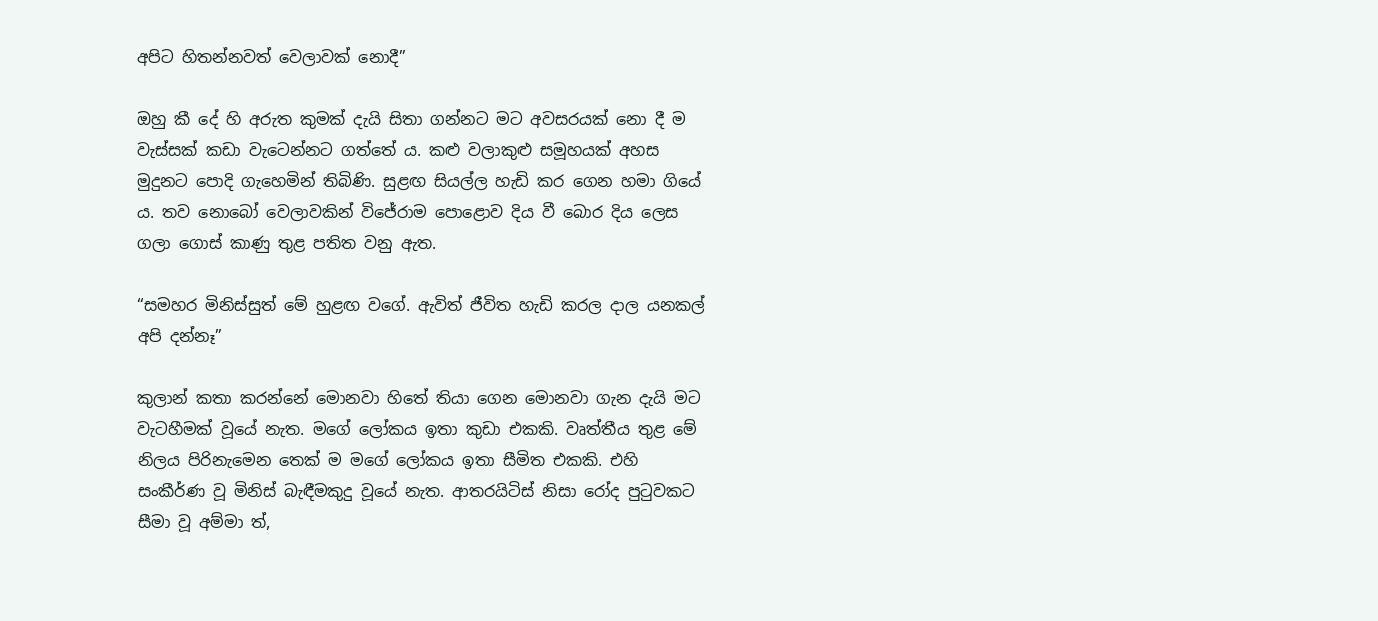අපිට හිතන්නවත් වෙලාවක් නොදී”

ඔහු කී දේ හි අරුත කුමක් දැයි සිතා ගන්නට මට අවසරයක් නො දී ම වැස්සක් කඩා වැටෙන්නට ගත්තේ ය. කළු වලාකුළු සමූහයක් අහස මුදුනට පොදි ගැහෙමින් තිබිණි. සුළඟ සියල්ල හැඩි කර ගෙන හමා ගියේ ය. තව නොබෝ වෙලාවකින් විජේරාම පොළොව දිය වී බොර දිය ලෙස ගලා ගොස් කාණු තුළ පතිත වනු ඇත.

“සමහර මිනිස්සුත් මේ හුළඟ වගේ. ඇවිත් ජීවිත හැඩි කරල දාල යනකල් අපි දන්නෑ”

කුලාන් කතා කරන්නේ මොනවා හිතේ තියා ගෙන මොනවා ගැන දැයි මට වැටහීමක් වූයේ නැත. මගේ ලෝකය ඉතා කුඩා එකකි. වෘත්තීය තුළ මේ නිලය පිරිනැමෙන තෙක් ම මගේ ලෝකය ඉතා සීමිත එකකි. එහි සංකීර්ණ වූ මිනිස් බැඳීමකුදු වූයේ නැත. ආතරයිටිස් නිසා රෝද පුටුවකට සීමා වූ අම්මා ත්,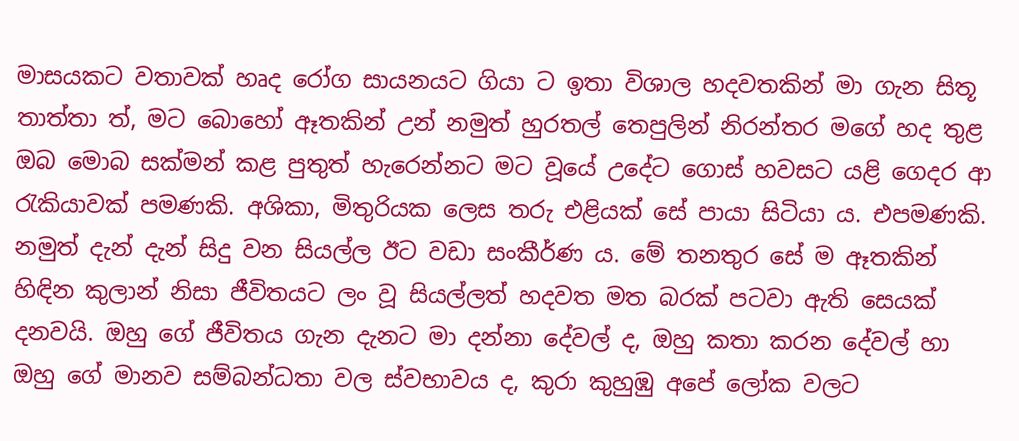මාසයකට වතාවක් හෘද රෝග සායනයට ගියා ට ඉතා විශාල හදවතකින් මා ගැන සිතූ තාත්තා ත්, මට බොහෝ ඈතකින් උන් නමුත් හුරතල් තෙපුලින් නිරන්තර මගේ හද තුළ ඔබ මොබ සක්මන් කළ පුතුත් හැරෙන්නට මට වූයේ උදේට ගොස් හවසට යළි ගෙදර ආ රැකියාවක් පමණකි. අශිකා, මිතුරියක ලෙස තරු එළියක් සේ පායා සිටියා ය. එපමණකි. නමුත් දැන් දැන් සිදු වන සියල්ල ඊට වඩා සංකීර්ණ ය. මේ තනතුර සේ ම ඈතකින් හිඳින කුලාන් නිසා ජීවිතයට ලං වූ සියල්ලත් හදවත මත බරක් පටවා ඇති සෙයක් දනවයි. ඔහු ගේ ජීවිතය ගැන දැනට මා දන්නා දේවල් ද, ඔහු කතා කරන දේවල් හා ඔහු ගේ මානව සම්බන්ධතා වල ස්වභාවය ද, කුරා කුහුඹු අපේ ලෝක වලට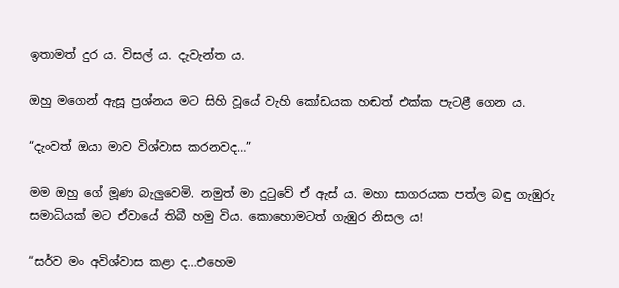ඉතාමත් දුර ය. විසල් ය. දැවැන්ත ය.

ඔහු මගෙන් ඇසූ ප්‍රශ්නය මට සිහි වූයේ වැහි කෝඩයක හඬත් එක්ක පැටළී ගෙන ය.

“දැංවත් ඔයා මාව විශ්වාස කරනවද…”

මම ඔහු ගේ මූණ බැලුවෙමි. නමුත් මා දුටුවේ ඒ ඇස් ය. මහා සාගරයක පත්ල බඳු ගැඹුරු සමාධියක් මට ඒවායේ තිබී හමු විය. කොහොමටත් ගැඹුර නිසල ය!

“සර්ව මං අවිශ්වාස කළා ද…එහෙම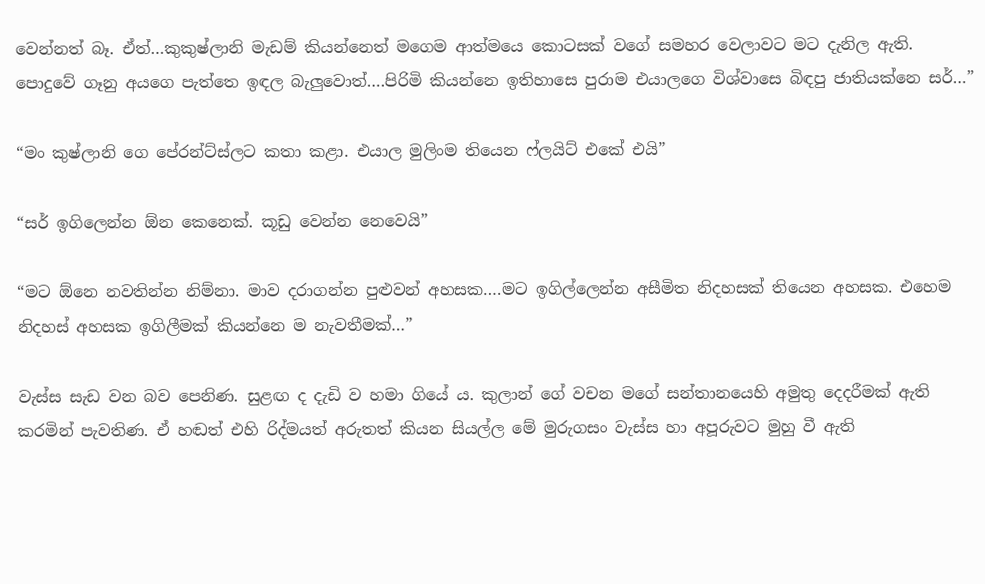වෙන්නත් බෑ. ඒත්…කුකුෂ්ලානි මැඩම් කියන්නෙත් මගෙම ආත්මයෙ කොටසක් වගේ සමහර වෙලාවට මට දැනිල ඇති. පොදුවේ ගෑනු අයගෙ පැත්තෙ ඉඳල බැලුවොත්….පිරිමි කියන්නෙ ඉතිහාසෙ පුරාම එයාලගෙ විශ්වාසෙ බිඳපු ජාතියක්නෙ සර්…”

“මං කුෂ්ලානි ගෙ පේරන්ට්ස්ලට කතා කළා. එයාල මුලිංම තියෙන ෆ්ලයිට් එකේ එයි”

“සර් ඉගිලෙන්න ඕන කෙනෙක්. කූඩු වෙන්න නෙවෙයි”

“මට ඕනෙ නවතින්න නිම්නා. මාව දරාගන්න පුළුවන් අහසක….මට ඉගිල්ලෙන්න අසීමිත නිදහසක් තියෙන අහසක. එහෙම නිදහස් අහසක ඉගිලීමක් කියන්නෙ ම නැවතීමක්…”

වැස්ස සැඩ වන බව පෙනිණ. සුළඟ ද දැඩි ව හමා ගියේ ය. කුලාන් ගේ වචන මගේ සන්තානයෙහි අමුතු දෙදරීමක් ඇති කරමින් පැවතිණ. ඒ හඬත් එහි රිද්මයත් අරුතත් කියන සියල්ල මේ මුරුගසං වැස්ස හා අපූරුවට මුහු වී ඇති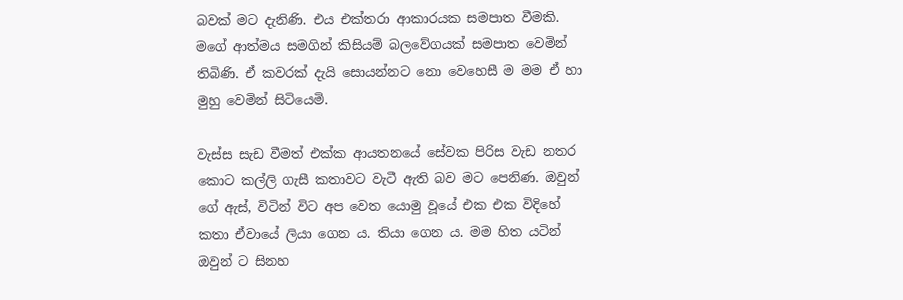බවක් මට දැනිණි. එය එක්තරා ආකාරයක සමපාත වීමකි. මගේ ආත්මය සමගින් කිසියම් බලවේගයක් සමපාත වෙමින් තිබිණි. ඒ කවරක් දැයි සොයන්නට නො වෙහෙසී ම මම ඒ හා මුහු වෙමින් සිටියෙමි.

වැස්ස සැඩ වීමත් එක්ක ආයතනයේ සේවක පිරිස වැඩ නතර කොට කල්ලි ගැසී කතාවට වැටී ඇති බව මට පෙනිණ. ඔවුන් ගේ ඇස්, විටින් විට අප වෙත යොමු වූයේ එක එක විදිහේ කතා ඒවායේ ලියා ගෙන ය. තියා ගෙන ය. මම හිත යටින් ඔවුන් ට සිනහ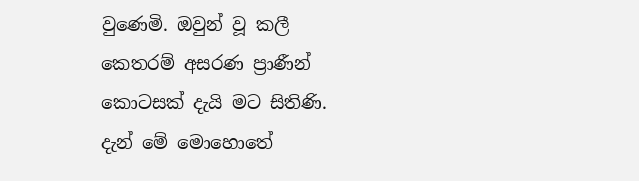වුණෙමි. ඔවුන් වූ කලී කෙතරම් අසරණ ප්‍රාණීන් කොටසක් දැයි මට සිතිණි. දැන් මේ මොහොතේ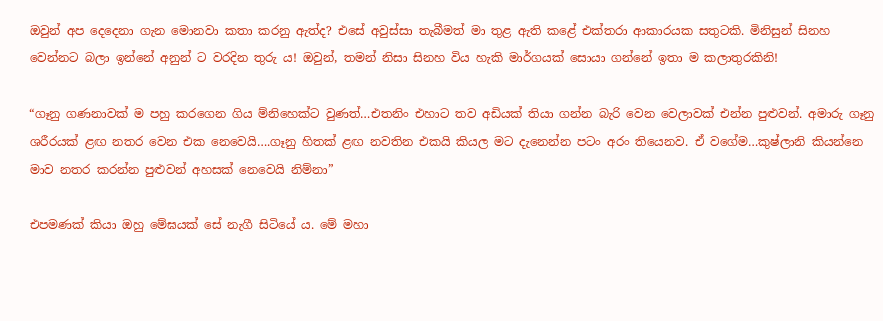ඔවුන් අප දෙදෙනා ගැන මොනවා කතා කරනු ඇත්ද? එසේ අවුස්සා තැබීමත් මා තුළ ඇති කළේ එක්තරා ආකාරයක සතුටකි. මිනිසුන් සිනහ වෙන්නට බලා ඉන්නේ අනුන් ට වරදින තුරු ය! ඔවුන්, තමන් නිසා සිනහ විය හැකි මාර්ගයක් සොයා ගන්නේ ඉතා ම කලාතුරකිනි!

“ගෑනු ගණනාවක් ම පහු කරගෙන ගිය ම්නිහෙක්ට වුණත්…එතනිං එහාට තව අඩියක් තියා ගන්න බැරි වෙන වෙලාවක් එන්න පුළුවන්. අමාරු ගෑනු ශරීරයක් ළඟ නතර වෙන එක නෙවෙයි….ගෑනු හිතක් ළඟ නවතින එකයි කියල මට දැනෙන්න පටං අරං තියෙනව. ඒ වගේම…කුෂ්ලානි කියන්නෙ මාව නතර කරන්න පුළුවන් අහසක් නෙවෙයි නිම්නා”

එපමණක් කියා ඔහු මේඝයක් සේ නැගී සිටියේ ය. මේ මහා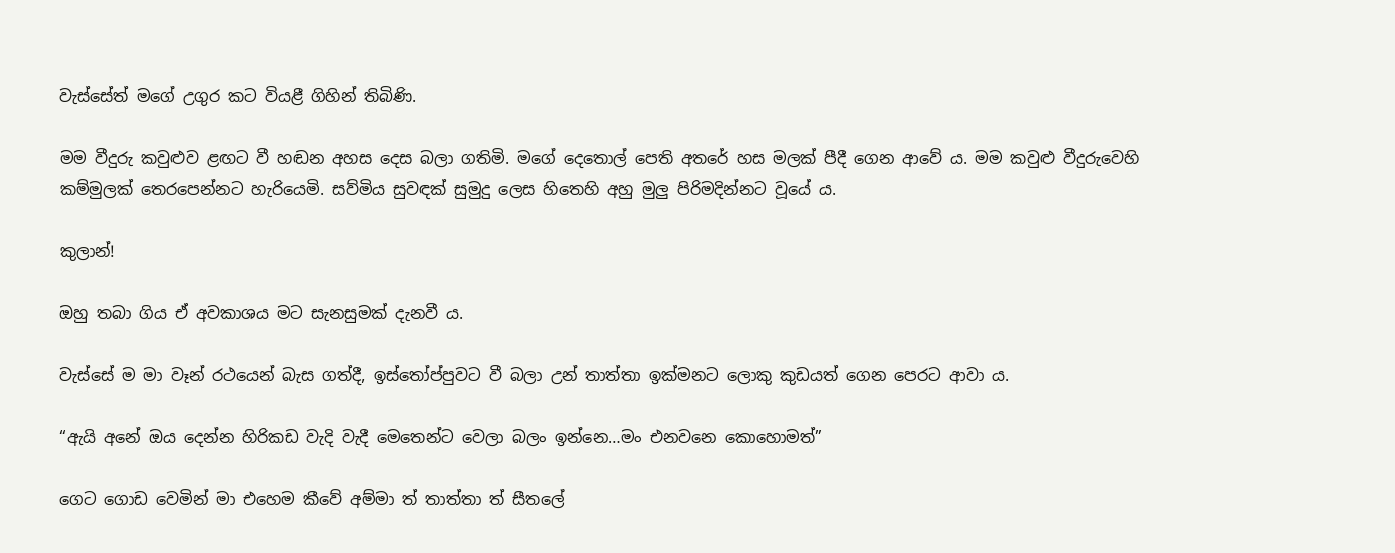වැස්සේත් මගේ උගුර කට වියළී ගිහින් තිබිණි.

මම වීදුරු කවුළුව ළඟට වී හඬන අහස දෙස බලා ගතිමි. මගේ දෙතොල් පෙති අතරේ හස මලක් පීදී ගෙන ආවේ ය. මම කවුළු වීදුරුවෙහි කම්මුලක් තෙරපෙන්නට හැරියෙමි. සව්මිය සුවඳක් සුමුදු ලෙස හිතෙහි අහු මුලු පිරිමදින්නට වූයේ ය.

කුලාන්!

ඔහු තබා ගිය ඒ අවකාශය මට සැනසුමක් දැනවී ය.

වැස්සේ ම මා වෑන් රථයෙන් බැස ගත්දී, ඉස්තෝප්පුවට වී බලා උන් තාත්තා ඉක්මනට ලොකු කුඩයත් ගෙන පෙරට ආවා ය.

“ඇයි අනේ ඔය දෙන්න හිරිකඩ වැදි වැදී මෙතෙන්ට වෙලා බලං ඉන්නෙ…මං එනවනෙ කොහොමත්”

ගෙට ගොඩ වෙමින් මා එහෙම කීවේ අම්මා ත් තාත්තා ත් සීතලේ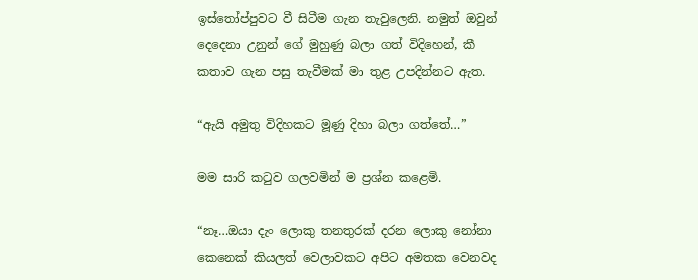ඉස්තෝප්පුවට වී සිටීම ගැන තැවුලෙනි. නමුත් ඔවුන් දෙදෙනා උනුන් ගේ මුහුණු බලා ගත් විදිහෙන්, කී කතාව ගැන පසු තැවීමක් මා තුළ උපදින්නට ඇත.

“ඇයි අමුතු විදිහකට මූණු දිහා බලා ගත්තේ…”

මම සාරි කටුව ගලවමින් ම ප්‍රශ්න කළෙමි.

“නෑ…ඔයා දැං ලොකු තනතුරක් දරන ලොකු නෝනා කෙනෙක් කියලත් වෙලාවකට අපිට අමතක වෙනවද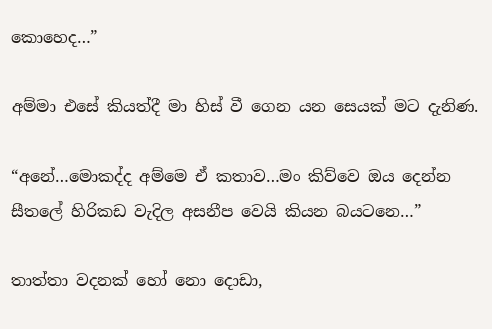කොහෙද…”

අම්මා එසේ කියත්දී මා හිස් වී ගෙන යන සෙයක් මට දැනිණ.

“අනේ…මොකද්ද අම්මෙ ඒ කතාව…මං කිව්වෙ ඔය දෙන්න සීතලේ හිරිකඩ වැදිල අසනීප වෙයි කියන බයටනෙ…”

තාත්තා වදනක් හෝ නො දොඩා,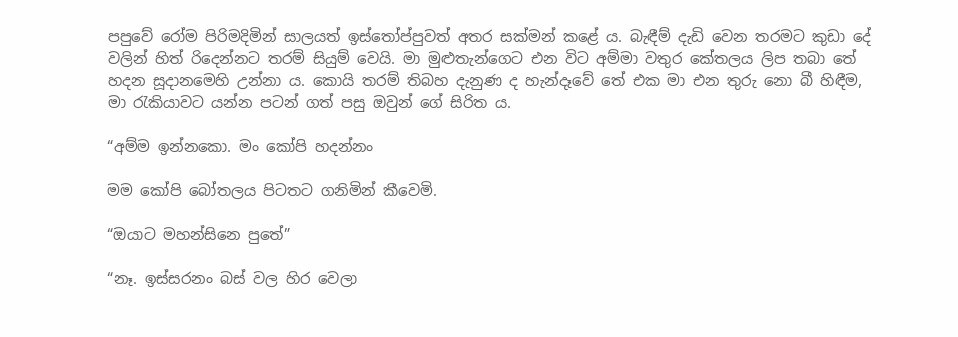පපුවේ රෝම පිරිමදිමින් සාලයත් ඉස්තෝප්පුවත් අතර සක්මන් කළේ ය. බැඳීම් දැඩි වෙන තරමට කුඩා දේ වලින් හිත් රිදෙන්නට තරම් සියුම් වෙයි. මා මුළුතැන්ගෙට එන විට අම්මා වතුර කේතලය ලිප තබා තේ හදන සූදානමෙහි උන්නා ය. කොයි තරම් තිබහ දැනුණ ද හැන්දෑවේ තේ එක මා එන තුරු නො බී හිඳීම, මා රැකියාවට යන්න පටන් ගත් පසු ඔවුන් ගේ සිරිත ය.

“අම්ම ඉන්නකො. මං කෝපි හදන්නං

මම කෝපි බෝතලය පිටතට ගනිමින් කීවෙමි.

“ඔයාට මහන්සිනෙ පුතේ”

“නෑ. ඉස්සරනං බස් වල හිර වෙලා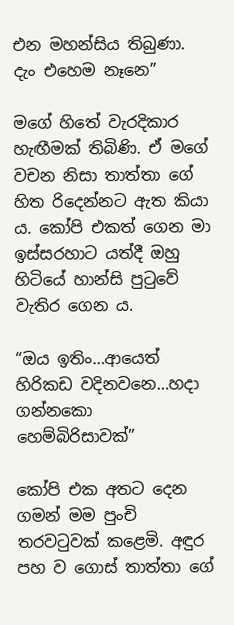එන මහන්සිය තිබුණා. දැං එහෙම නෑනෙ”

මගේ හිතේ වැරදිකාර හැඟීමක් තිබිණි. ඒ මගේ වචන නිසා තාත්තා ගේ හිත රිදෙන්නට ඇත කියා ය. කෝපි එකත් ගෙන මා ඉස්සරහාට යත්දී ඔහු හිටියේ හාන්සි පුටුවේ වැතිර ගෙන ය.

“ඔය ඉතිං…ආයෙත් හිරිකඩ වදිනවනෙ…හදා ගන්නකො හෙම්බිරිසාවක්”

කෝපි එක අතට දෙන ගමන් මම පුංචි තරවටුවක් කළෙමි. අඳුර පහ ව ගොස් තාත්තා ගේ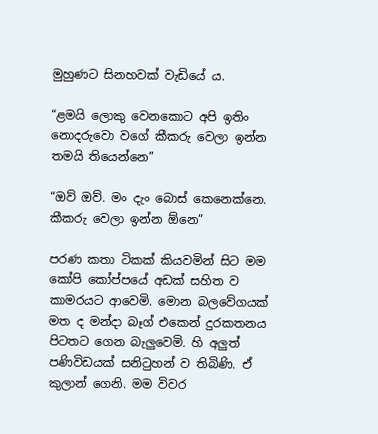මුහුණට සිනහවක් වැඩියේ ය.

“ළමයි ලොකු වෙනකොට අපි ඉතිං නොදරුවො වගේ කීකරු වෙලා ඉන්න තමයි තියෙන්නෙ”

“ඔව් ඔව්. මං දැං බොස් කෙනෙක්නෙ. කීකරු වෙලා ඉන්න ඕනෙ”

පරණ කතා ටිකක් කියවමින් සිට මම කෝපි කෝප්පයේ අඩක් සහිත ව කාමරයට ආවෙමි. මොන බලවේගයක් මත ද මන්දා බෑග් එකෙන් දුරකතනය පිටතට ගෙන බැලුවෙමි. හි අලුත් පණිවිඩයක් සනිටුහන් ව තිබිණි. ඒ කුලාන් ගෙනි. මම විවර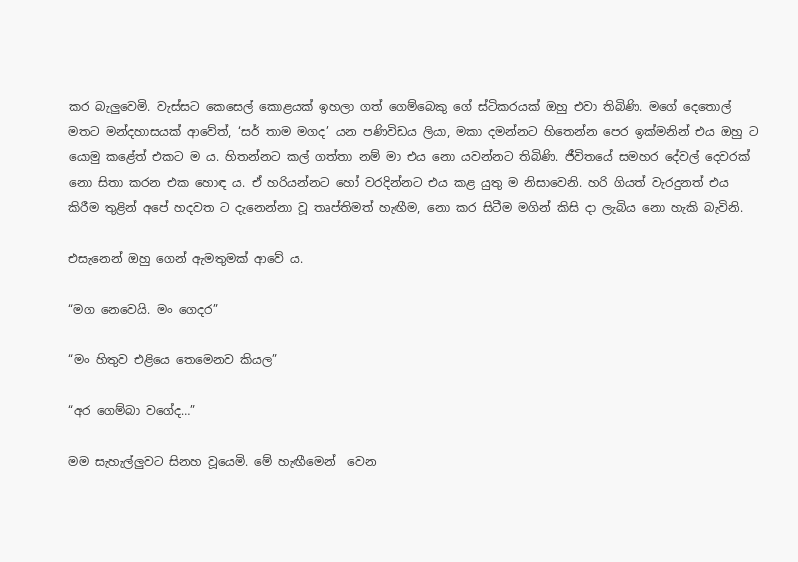කර බැලුවෙමි. වැස්සට කෙසෙල් කොළයක් ඉහලා ගත් ගෙම්බෙකු ගේ ස්ටිකරයක් ඔහු එවා තිබිණි. මගේ දෙතොල් මතට මන්දහාසයක් ආවේත්, ‘සර් තාම මගද’ යන පණිවිඩය ලියා, මකා දමන්නට හිතෙන්න පෙර ඉක්මනින් එය ඔහු ට යොමු කළේත් එකට ම ය. හිතන්නට කල් ගත්තා නම් මා එය නො යවන්නට තිබිණි. ජීවිතයේ සමහර දේවල් දෙවරක් නො සිතා කරන එක හොඳ ය. ඒ හරියන්නට හෝ වරදින්නට එය කළ යුතු ම නිසාවෙනි. හරි ගියත් වැරදුනත් එය කිරීම තුළින් අපේ හදවත ට දැනෙන්නා වූ තෘප්තිමත් හැඟීම, නො කර සිටීම මගින් කිසි දා ලැබිය නො හැකි බැවිනි.

එසැනෙන් ඔහු ගෙන් ඇමතුමක් ආවේ ය.

“මග නෙවෙයි. මං ගෙදර”

“මං හිතුව එළියෙ තෙමෙනව කියල”

“අර ගෙම්බා වගේද…”

මම සැහැල්ලුවට සිනහ වූයෙමි. මේ හැඟීමෙන්  වෙන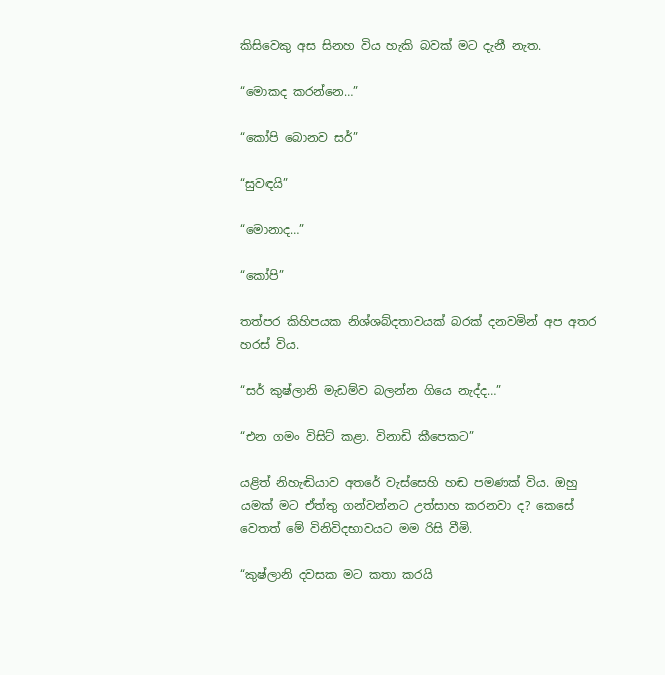කිසිවෙකු අස සිනහ විය හැකි බවක් මට දැනී නැත.

“මොකද කරන්නෙ…”

“කෝපි බොනව සර්”

“සුවඳයි”

“මොනාද…”

“කෝපි”

තත්පර කිහිපයක නිශ්ශබ්දතාවයක් බරක් දනවමින් අප අතර හරස් විය.

“සර් කුෂ්ලානි මැඩම්ව බලන්න ගියෙ නැද්ද…”

“එන ගමං විසිට් කළා. විනාඩි කීපෙකට”

යළිත් නිහැඬියාව අතරේ වැස්සෙහි හඬ පමණක් විය. ඔහු යමක් මට ඒත්තු ගන්වන්නට උත්සාහ කරනවා ද? කෙසේ වෙතත් මේ විනිවිදභාවයට මම රිසි වීමි.

“කුෂ්ලානි දවසක මට කතා කරයි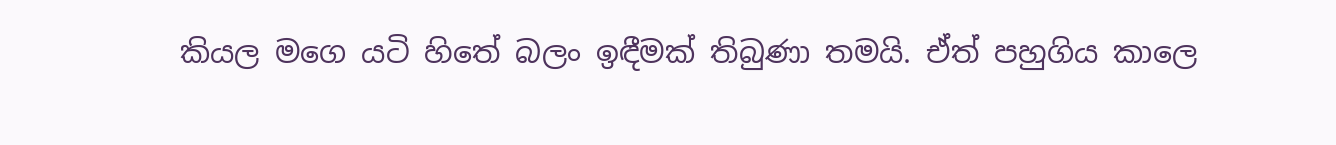කියල මගෙ යටි හිතේ බලං ඉඳීමක් තිබුණා තමයි. ඒත් පහුගිය කාලෙ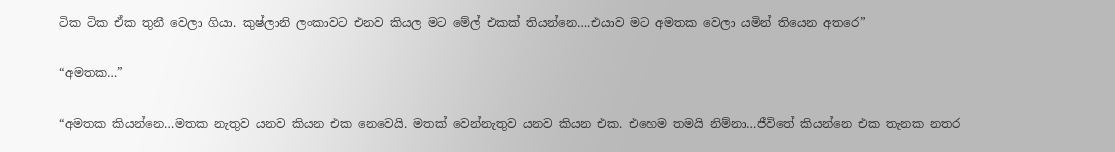ටික ටික ඒක තුනී වෙලා ගියා. කුෂ්ලානි ලංකාවට එනව කියල මට මේල් එකක් තියන්නෙ….එයාව මට අමතක වෙලා යමින් තියෙන අතරෙ”

“අමතක…”

“අමතක කියන්නෙ…මතක නැතුව යනව කියන එක නෙවෙයි. මතක් වෙන්නැතුව යනව කියන එක. එහෙම තමයි නිම්නා…ජීවිතේ කියන්නෙ එක තැනක නතර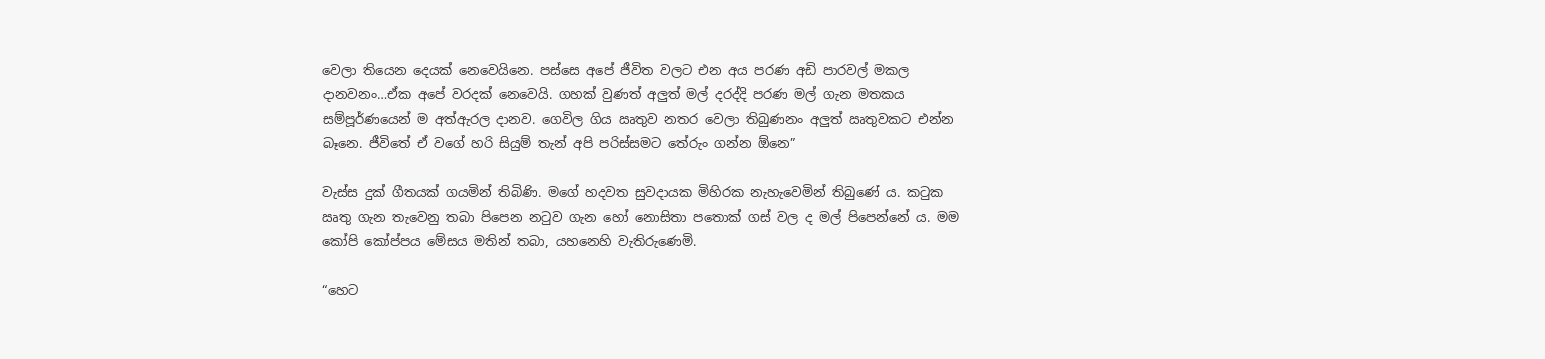වෙලා තියෙන දෙයක් නෙවෙයිනෙ. පස්සෙ අපේ ජීවිත වලට එන අය පරණ අඩි පාරවල් මකල දානවනං…ඒක අපේ වරදක් නෙවෙයි. ගහක් වුණත් අලුත් මල් දරද්දි පරණ මල් ගැන මතකය සම්පූර්ණයෙන් ම අත්ඇරල දානව. ගෙවිල ගිය ඍතුව නතර වෙලා තිබුණනං අලුත් ඍතුවකට එන්න බෑනෙ. ජීවිතේ ඒ වගේ හරි සියුම් තැන් අපි පරිස්සමට තේරුං ගන්න ඕනෙ”

වැස්ස දුක් ගීතයක් ගයමින් තිබිණි. මගේ හදවත සුවදායක මිහිරක නැහැවෙමින් තිබුණේ ය. කටුක ඍතු ගැන තැවෙනු තබා පිපෙන නටුව ගැන හෝ නොසිතා පතොක් ගස් වල ද මල් පිපෙන්නේ ය. මම කෝපි කෝප්පය මේසය මතින් තබා, යහනෙහි වැතිරුණෙමි.

“හෙට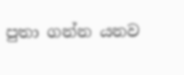පුතා ගන්න යනව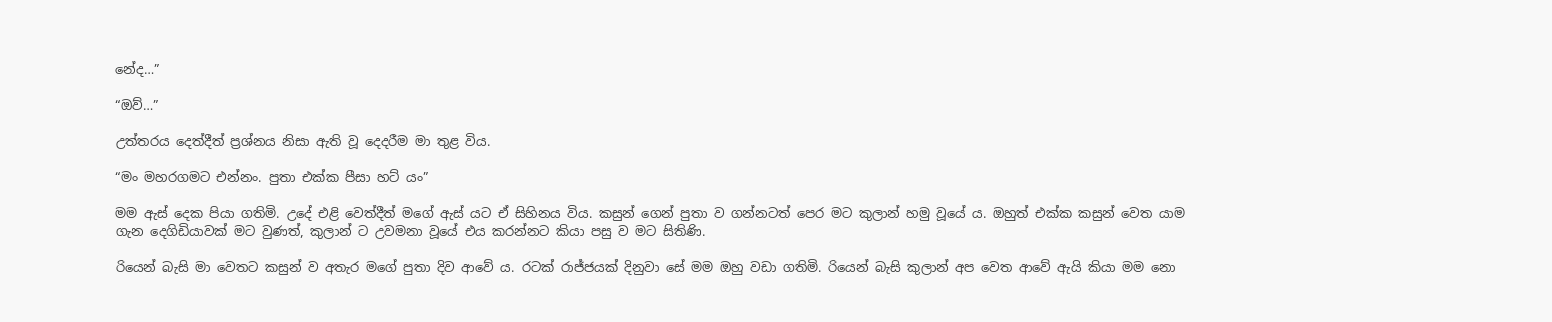නේද…”

“ඔව්…”

උත්තරය දෙත්දීත් ප්‍රශ්නය නිසා ඇති වූ දෙදරීම මා තුළ විය.

“මං මහරගමට එන්නං. පුතා එක්ක පීසා හට් යං”

මම ඇස් දෙක පියා ගතිමි. උදේ එළි වෙත්දීත් මගේ ඇස් යට ඒ සිහිනය විය. කසුන් ගෙන් පුතා ව ගන්නටත් පෙර මට කුලාන් හමු වූයේ ය. ඔහුත් එක්ක කසුන් වෙත යාම ගැන දෙගිඩියාවක් මට වුණත්, කුලාන් ට උවමනා වූයේ එය කරන්නට කියා පසු ව මට සිතිණි.

රියෙන් බැසි මා වෙතට කසුන් ව අතැර මගේ පුතා දිව ආවේ ය. රටක් රාජ්ජයක් දිනුවා සේ මම ඔහු වඩා ගතිමි. රියෙන් බැසි කුලාන් අප වෙත ආවේ ඇයි කියා මම නො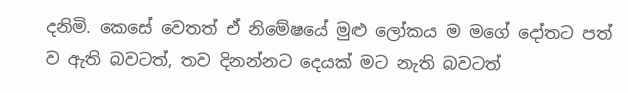දනිමි. කෙසේ වෙතත් ඒ නිමේෂයේ මුළු ලෝකය ම මගේ දෝතට පත් ව ඇති බවටත්, තව දිනන්නට දෙයක් මට නැති බවටත්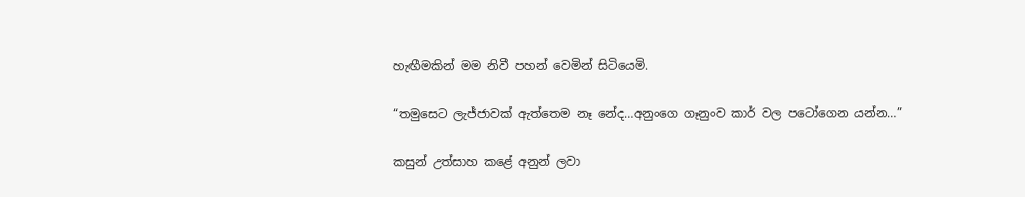හැඟීමකින් මම නිවී පහන් වෙමින් සිටියෙමි.

“තමුසෙට ලැජ්ජාවක් ඇත්තෙම නෑ නේද…අනුංගෙ ගෑනුංව කාර් වල පටෝගෙන යන්න…”

කසුන් උත්සාහ කළේ අනුන් ලවා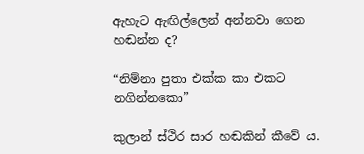ඇහැට ඇඟිල්ලෙන් අන්නවා ගෙන හඬන්න ද?

“නිම්නා පුතා එක්ක කා එකට නගින්නකො”

කුලාන් ස්ථිර සාර හඬකින් කීවේ ය.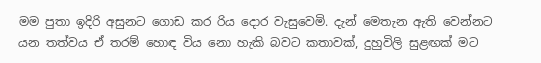මම පුතා ඉදිරි අසුනට ගොඩ කර රිය දොර වැසුවෙමි. දැන් මෙතැන ඇති වෙන්නට යන තත්වය ඒ තරම් හොඳ විය නො හැකි බවට කතාවක්, දුහුවිලි සුළඟක් මට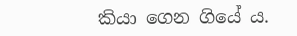කියා ගෙන ගියේ ය.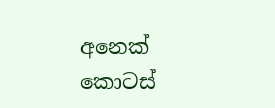අනෙක් කොටස්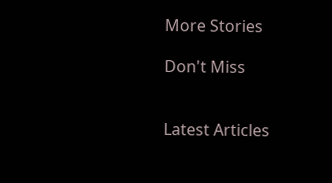More Stories

Don't Miss


Latest Articles